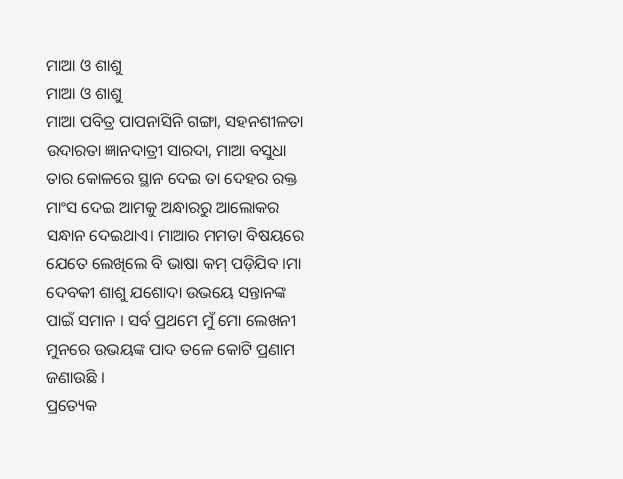ମାଆ ଓ ଶାଶୁ
ମାଆ ଓ ଶାଶୁ
ମାଆ ପବିତ୍ର ପାପନାସିନି ଗଙ୍ଗା, ସହନଶୀଳତା ଉଦାରତା ଜ୍ଞାନଦାତ୍ରୀ ସାରଦା, ମାଆ ବସୁଧା ତାର କୋଳରେ ସ୍ଥାନ ଦେଇ ତା ଦେହର ରକ୍ତ ମାଂସ ଦେଇ ଆମକୁ ଅନ୍ଧାରରୁ ଆଲୋକର ସନ୍ଧାନ ଦେଇଥାଏ। ମାଆର ମମତା ବିଷୟରେ ଯେତେ ଲେଖିଲେ ବି ଭାଷା କମ୍ ପଡ଼ିଯିବ ।ମା ଦେବକୀ ଶାଶୁ ଯଶୋଦା ଉଭୟେ ସନ୍ତାନଙ୍କ ପାଇଁ ସମାନ । ସର୍ବ ପ୍ରଥମେ ମୁଁ ମୋ ଲେଖନୀ ମୁନରେ ଉଭୟଙ୍କ ପାଦ ତଳେ କୋଟି ପ୍ରଣାମ ଜଣାଉଛି ।
ପ୍ରତ୍ୟେକ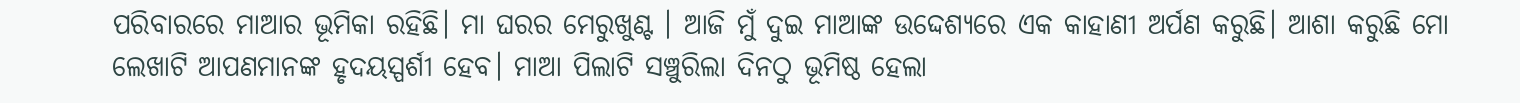ପରିବାରରେ ମାଆର ଭୂମିକା ରହିଛି। ମା ଘରର ମେରୁଖୁଣ୍ଟ । ଆଜି ମୁଁ ଦୁଇ ମାଆଙ୍କ ଉଦ୍ଦେଶ୍ୟରେ ଏକ କାହାଣୀ ଅର୍ପଣ କରୁଛି। ଆଶା କରୁଛି ମୋ ଲେଖାଟି ଆପଣମାନଙ୍କ ହୃଦୟସ୍ପର୍ଶୀ ହେବ। ମାଆ ପିଲାଟି ସଞ୍ଚୁରିଲା ଦିନଠୁ ଭୂମିଷ୍ଠ ହେଲା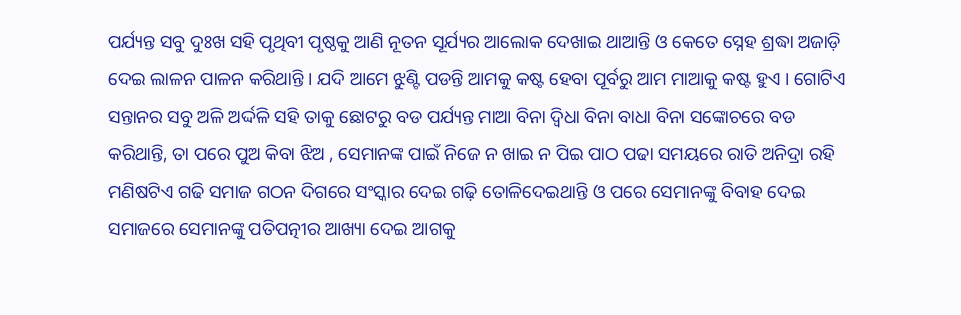ପର୍ଯ୍ୟନ୍ତ ସବୁ ଦୁଃଖ ସହି ପୃଥିବୀ ପୃଷ୍ଠକୁ ଆଣି ନୂତନ ସୂର୍ଯ୍ୟର ଆଲୋକ ଦେଖାଇ ଥାଆନ୍ତି ଓ କେତେ ସ୍ନେହ ଶ୍ରଦ୍ଧା ଅଜାଡ଼ି ଦେଇ ଲାଳନ ପାଳନ କରିଥାନ୍ତି । ଯଦି ଆମେ ଝୁଣ୍ଟି ପଡନ୍ତି ଆମକୁ କଷ୍ଟ ହେବା ପୂର୍ବରୁ ଆମ ମାଆକୁ କଷ୍ଟ ହୁଏ । ଗୋଟିଏ ସନ୍ତାନର ସବୁ ଅଳି ଅର୍ଦ୍ଦଳି ସହି ତାକୁ ଛୋଟରୁ ବଡ ପର୍ଯ୍ୟନ୍ତ ମାଆ ବିନା ଦ୍ୱିଧା ବିନା ବାଧା ବିନା ସଙ୍କୋଚରେ ବଡ କରିଥାନ୍ତି, ତା ପରେ ପୁଅ କିବା ଝିଅ , ସେମାନଙ୍କ ପାଇଁ ନିଜେ ନ ଖାଇ ନ ପିଇ ପାଠ ପଢା ସମୟରେ ରାତି ଅନିଦ୍ରା ରହି ମଣିଷଟିଏ ଗଢି ସମାଜ ଗଠନ ଦିଗରେ ସଂସ୍କାର ଦେଇ ଗଢ଼ି ତୋଳିଦେଇଥାନ୍ତି ଓ ପରେ ସେମାନଙ୍କୁ ବିବାହ ଦେଇ ସମାଜରେ ସେମାନଙ୍କୁ ପତିପତ୍ନୀର ଆଖ୍ୟା ଦେଇ ଆଗକୁ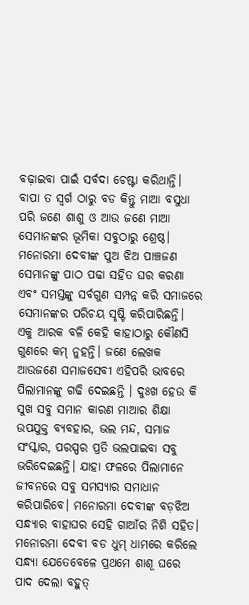ବଢ଼ାଇବା ପାଇଁ ସର୍ବଦା ଚେଷ୍ଟା କରିଥାନ୍ତି। ବାପା ତ ସ୍ୱର୍ଗ ଠାରୁ ବଡ କିନ୍ତୁ ମାଆ ବସୁଧା ପରି ଜଣେ ଶାଶୁ ଓ ଆଉ ଜଣେ ମାଆ ସେମାନଙ୍କର ଭୂମିକା ସବୁଠାରୁ ଶ୍ରେଷ୍ଠ।
ମନୋରମା ଦେବୀଙ୍କ ପୁଅ ଝିଅ ପାଞ୍ଚଜଣ ସେମାନଙ୍କୁ ପାଠ ପଢା ସହିତ ଘର କରଣା ଏବଂ ସମସ୍ତଙ୍କୁ ସର୍ବଗୁଣ ସମ୍ପନ୍ନ କରି ସମାଜରେ ସେମାନଙ୍କର ପରିଚୟ ସୃଷ୍ଟି କରିପାରିଛନ୍ତି। ଏକୁ ଆରକ ବଳି କେହି କାହାଠାରୁ କୌଣସି ଗୁଣରେ କମ୍ ନୁହନ୍ତି। ଜଣେ ଲେଖକ ଆଉଜଣେ ସମାଜସେବୀ ଏହିପରି ଭାବରେ ପିଲାମାନଙ୍କୁ ଗଢି ଦେଇଛନ୍ତି । ଦୁଃଖ ହେଉ କି ସୁଖ ସବୁ ସମାନ କାରଣ ମାଆର ଶିକ୍ଷା ଉପଯୁକ୍ତ ବ୍ୟବହାର, ଭଲ ମନ୍ଦ, ସମାଜ ସଂସ୍କାର, ପରସ୍ପର ପ୍ରତି ଭଲପାଇବା ସବୁ ଭରିଦେଇଛନ୍ତି। ଯାହା ଫଳରେ ପିଲାମାନେ ଜୀବନରେ ସବୁ ସମସ୍ୟାର ସମାଧାନ କରିପାରିବେ। ମନୋରମା ଦେବୀଙ୍କ ବଡ଼ଝିଅ ସନ୍ଧ୍ୟାର ବାହାଘର ସେହି ଗାଆଁର ନିଶି ସହିତ। ମନୋରମା ଦେବୀ ବଡ ଧୁମ୍ ଧାମରେ କରିଲେ ସନ୍ଧ୍ୟା ଯେତେବେଳେ ପ୍ରଥମେ ଶାଶୂ ଘରେ ପାଦ ଦେଲା ବହୁତ୍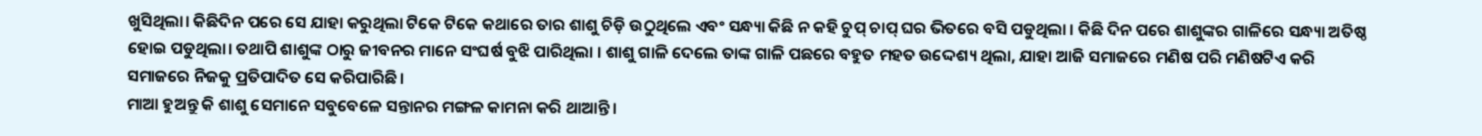ଖୁସିଥିଲା। କିଛିଦିନ ପରେ ସେ ଯାହା କରୁଥିଲା ଟିକେ ଟିକେ କଥାରେ ତାର ଶାଶୁ ଚିଡ଼ି ଉଠୁଥିଲେ ଏବଂ ସନ୍ଧ୍ୟା କିଛି ନ କହି ଚୁପ୍ ଚାପ୍ ଘର ଭିତରେ ବସି ପଡୁଥିଲା । କିଛି ଦିନ ପରେ ଶାଶୁଙ୍କର ଗାଳିରେ ସନ୍ଧ୍ୟା ଅତିଷ୍ଠ ହୋଇ ପଡୁଥିଲା। ତଥାପି ଶାଶୁଙ୍କ ଠାରୁ ଜୀବନର ମାନେ ସଂଘର୍ଷ ବୁଝି ପାରିଥିଲା । ଶାଶୁ ଗାଳି ଦେଲେ ତାଙ୍କ ଗାଳି ପଛରେ ବହୁତ ମହତ ଉଦ୍ଦେଶ୍ୟ ଥିଲା, ଯାହା ଆଜି ସମାଜରେ ମଣିଷ ପରି ମଣିଷଟିଏ କରି ସମାଜରେ ନିଜକୁ ପ୍ରତିପାଦିତ ସେ କରିପାରିଛି ।
ମାଆ ହୁଅନ୍ତୁ କି ଶାଶୁ ସେମାନେ ସବୁବେଳେ ସନ୍ତାନର ମଙ୍ଗଳ କାମନା କରି ଥାଆନ୍ତି ।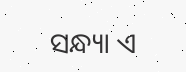ସନ୍ଧ୍ୟା ଏ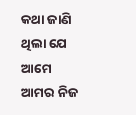କଥା ଜାଣି ଥିଲା ଯେ ଆମେ ଆମର ନିଜ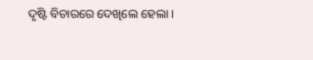ଦୃଷ୍ଟି ବିଚାରରେ ଦେଖିଲେ ହେଲା ।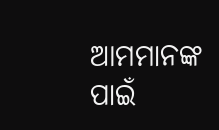ଆମମାନଙ୍କ ପାଇଁ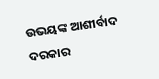ଉଭୟଙ୍କ ଆଶୀର୍ବାଦ ଦରକାର